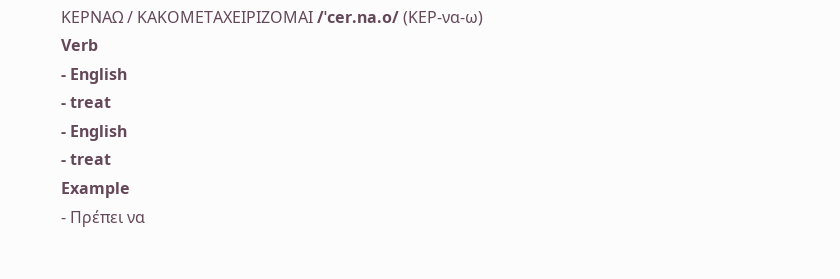ΚΕΡΝΑΩ / ΚΑΚΟΜΕΤΑΧΕΙΡΙΖΟΜΑΙ /ˈcer.na.o/ (ΚΕΡ-να-ω) Verb
- English
- treat
- English
- treat
Example
- Πρέπει να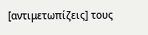[αντιμετωπίζεις] τους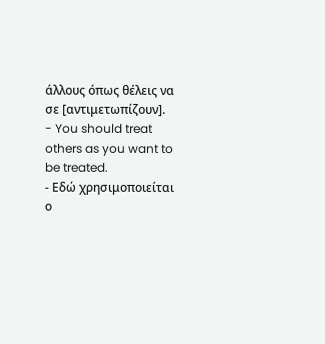άλλους όπως θέλεις να σε [αντιμετωπίζουν].
- You should treat others as you want to be treated.
- Εδώ χρησιμοποιείται ο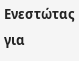Ενεστώτας για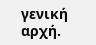γενική αρχή.